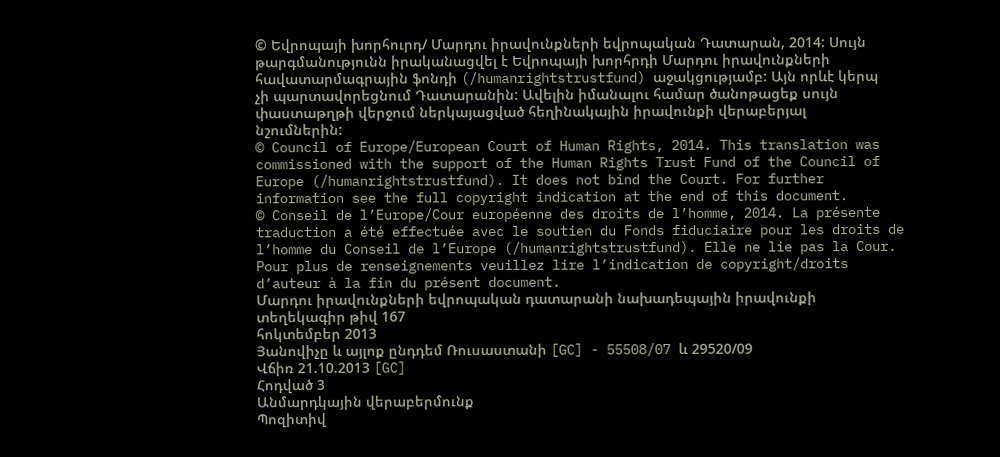© Եվրոպայի խորհուրդ/ Մարդու իրավունքների եվրոպական Դատարան, 2014: Սույն թարգմանությունն իրականացվել է Եվրոպայի խորհրդի Մարդու իրավունքների հավատարմագրային ֆոնդի (/humanrightstrustfund) աջակցությամբ: Այն որևէ կերպ չի պարտավորեցնում Դատարանին: Ավելին իմանալու համար ծանոթացեք սույն փաստաթղթի վերջում ներկայացված հեղինակային իրավունքի վերաբերյալ նշումներին:
© Council of Europe/European Court of Human Rights, 2014. This translation was commissioned with the support of the Human Rights Trust Fund of the Council of Europe (/humanrightstrustfund). It does not bind the Court. For further information see the full copyright indication at the end of this document.
© Conseil de l’Europe/Cour européenne des droits de l’homme, 2014. La présente traduction a été effectuée avec le soutien du Fonds fiduciaire pour les droits de l’homme du Conseil de l’Europe (/humanrightstrustfund). Elle ne lie pas la Cour. Pour plus de renseignements veuillez lire l’indication de copyright/droits d’auteur à la fin du présent document.
Մարդու իրավունքների եվրոպական դատարանի նախադեպային իրավունքի տեղեկագիր թիվ 167
հոկտեմբեր 2013
Յանովիչը և այլոք ընդդեմ Ռուսաստանի [GC] - 55508/07 և 29520/09
Վճիռ 21.10.2013 [GC]
Հոդված 3
Անմարդկային վերաբերմունք
Պոզիտիվ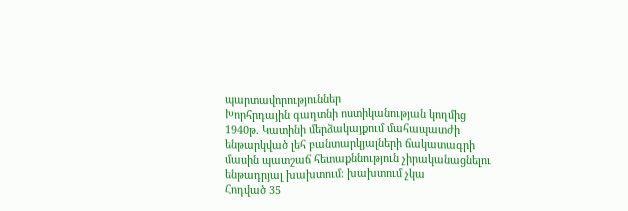պարտավորություններ
Խորհրդային գաղտնի ոստիկանության կողմից 1940թ. Կատինի մերձակայքում մահապատժի ենթարկված լեհ բանտարկյալների ճակատագրի մասին պատշաճ հետաքննություն չիրականացնելու ենթադրյալ խախտում: խախտում չկա
Հոդված 35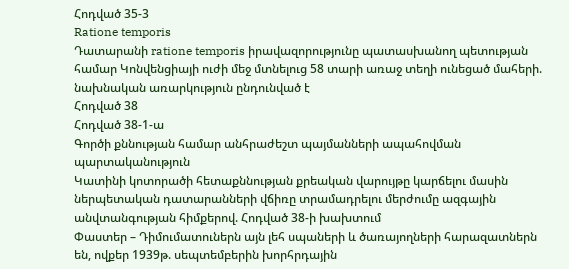Հոդված 35-3
Ratione temporis
Դատարանի ratione temporis իրավազորությունը պատասխանող պետության համար Կոնվենցիայի ուժի մեջ մտնելուց 58 տարի առաջ տեղի ունեցած մահերի. նախնական առարկություն ընդունված է
Հոդված 38
Հոդված 38-1-ա
Գործի քննության համար անհրաժեշտ պայմանների ապահովման պարտականություն
Կատինի կոտորածի հետաքննության քրեական վարույթը կարճելու մասին ներպետական դատարանների վճիռը տրամադրելու մերժումը ազգային անվտանգության հիմքերով. Հոդված 38-ի խախտում
Փաստեր – Դիմումատուներն այն լեհ սպաների և ծառայողների հարազատներն են, ովքեր 1939թ. սեպտեմբերին խորհրդային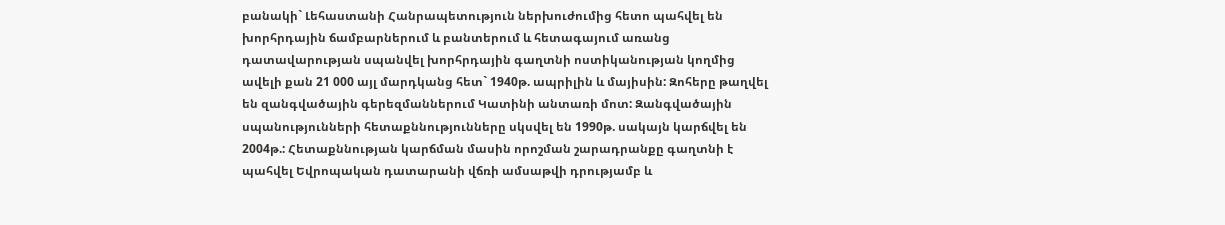բանակի` Լեհաստանի Հանրապետություն ներխուժումից հետո պահվել են խորհրդային ճամբարներում և բանտերում և հետագայում առանց դատավարության սպանվել խորհրդային գաղտնի ոստիկանության կողմից ավելի քան 21 000 այլ մարդկանց հետ` 1940թ. ապրիլին և մայիսին: Զոհերը թաղվել են զանգվածային գերեզմաններում Կատինի անտառի մոտ: Զանգվածային սպանությունների հետաքննությունները սկսվել են 1990թ. սակայն կարճվել են 2004թ.: Հետաքննության կարճման մասին որոշման շարադրանքը գաղտնի է պահվել Եվրոպական դատարանի վճռի ամսաթվի դրությամբ և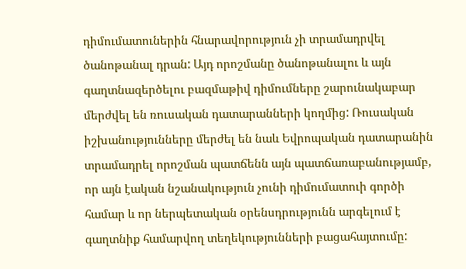դիմումատուներին հնարավորություն չի տրամադրվել ծանոթանալ դրան: Այդ որոշմանը ծանոթանալու և այն գաղտնազերծելու բազմաթիվ դիմումները շարունակաբար մերժվել են ռուսական դատարանների կողմից: Ռուսական իշխանությունները մերժել են նաև Եվրոպական դատարանին տրամադրել որոշման պատճենն այն պատճառաբանությամբ, որ այն էական նշանակություն չունի դիմումատուի գործի համար և որ ներպետական օրենսդրությունն արգելում է գաղտնիք համարվող տեղեկությունների բացահայտումը: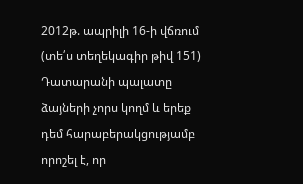2012թ. ապրիլի 16-ի վճռում (տե՛ս տեղեկագիր թիվ 151) Դատարանի պալատը ձայների չորս կողմ և երեք դեմ հարաբերակցությամբ որոշել է, որ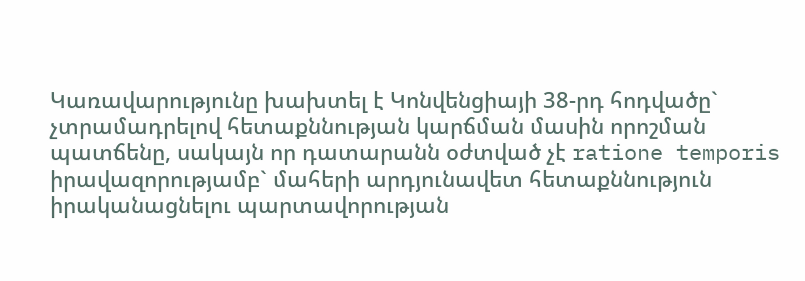Կառավարությունը խախտել է Կոնվենցիայի 38-րդ հոդվածը` չտրամադրելով հետաքննության կարճման մասին որոշման պատճենը, սակայն որ դատարանն օժտված չէ ratione temporis իրավազորությամբ` մահերի արդյունավետ հետաքննություն իրականացնելու պարտավորության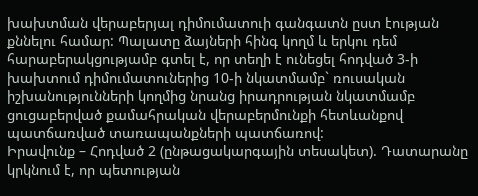խախտման վերաբերյալ դիմումատուի գանգատն ըստ էության քննելու համար: Պալատը ձայների հինգ կողմ և երկու դեմ հարաբերակցությամբ գտել է, որ տեղի է ունեցել հոդված 3-ի խախտում դիմումատուներից 10-ի նկատմամբ` ռուսական իշխանությունների կողմից նրանց իրադրության նկատմամբ ցուցաբերված քամահրական վերաբերմունքի հետևանքով պատճառված տառապանքների պատճառով:
Իրավունք – Հոդված 2 (ընթացակարգային տեսակետ). Դատարանը կրկնում է, որ պետության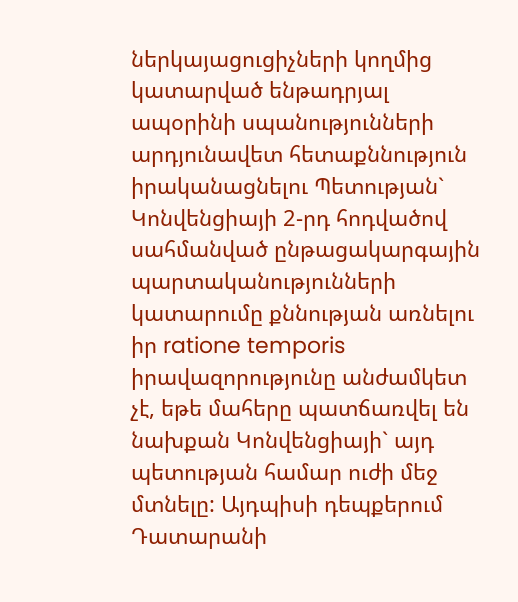ներկայացուցիչների կողմից կատարված ենթադրյալ ապօրինի սպանությունների արդյունավետ հետաքննություն իրականացնելու Պետության` Կոնվենցիայի 2-րդ հոդվածով սահմանված ընթացակարգային պարտականությունների կատարումը քննության առնելու իր ratione temporis իրավազորությունը անժամկետ չէ, եթե մահերը պատճառվել են նախքան Կոնվենցիայի` այդ պետության համար ուժի մեջ մտնելը: Այդպիսի դեպքերում Դատարանի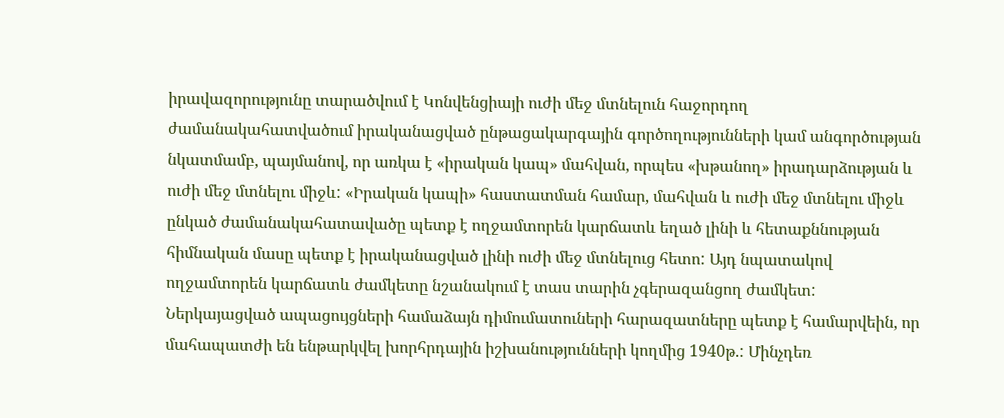իրավազորությունը տարածվում է Կոնվենցիայի ուժի մեջ մտնելուն հաջորդող ժամանակահատվածում իրականացված ընթացակարգային գործողությունների կամ անգործության նկատմամբ, պայմանով, որ առկա է «իրական կապ» մահվան, որպես «խթանող» իրադարձության և ուժի մեջ մտնելու միջև: «Իրական կապի» հաստատման համար, մահվան և ուժի մեջ մտնելու միջև ընկած ժամանակահատավածը պետք է ողջամտորեն կարճատև եղած լինի և հետաքննության հիմնական մասը պետք է իրականացված լինի ուժի մեջ մտնելուց հետո: Այդ նպատակով ողջամտորեն կարճատև ժամկետը նշանակում է տաս տարին չգերազանցող ժամկետ:
Ներկայացված ապացույցների համաձայն դիմումատուների հարազատները պետք է համարվեին, որ մահապատժի են ենթարկվել խորհրդային իշխանությունների կողմից 1940թ.: Մինչդեռ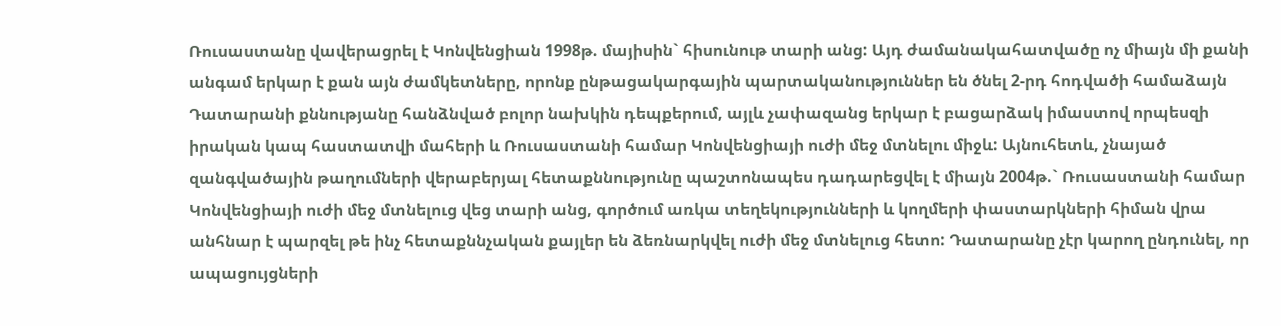Ռուսաստանը վավերացրել է Կոնվենցիան 1998թ. մայիսին` հիսունութ տարի անց: Այդ ժամանակահատվածը ոչ միայն մի քանի անգամ երկար է քան այն ժամկետները, որոնք ընթացակարգային պարտականություններ են ծնել 2-րդ հոդվածի համաձայն Դատարանի քննությանը հանձնված բոլոր նախկին դեպքերում, այլև չափազանց երկար է բացարձակ իմաստով որպեսզի իրական կապ հաստատվի մահերի և Ռուսաստանի համար Կոնվենցիայի ուժի մեջ մտնելու միջև: Այնուհետև, չնայած զանգվածային թաղումների վերաբերյալ հետաքննությունը պաշտոնապես դադարեցվել է միայն 2004թ.` Ռուսաստանի համար Կոնվենցիայի ուժի մեջ մտնելուց վեց տարի անց, գործում առկա տեղեկությունների և կողմերի փաստարկների հիման վրա անհնար է պարզել թե ինչ հետաքննչական քայլեր են ձեռնարկվել ուժի մեջ մտնելուց հետո: Դատարանը չէր կարող ընդունել, որ ապացույցների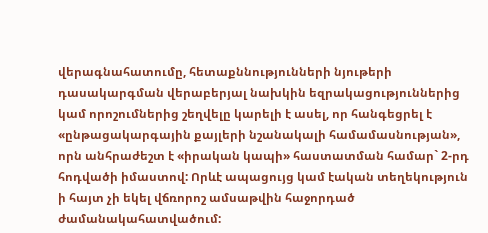վերագնահատումը, հետաքննությունների նյութերի դասակարգման վերաբերյալ նախկին եզրակացություններից կամ որոշումներից շեղվելը կարելի է ասել, որ հանգեցրել է «ընթացակարգային քայլերի նշանակալի համամասնության», որն անհրաժեշտ է «իրական կապի» հաստատման համար` 2-րդ հոդվածի իմաստով: Որևէ ապացույց կամ էական տեղեկություն ի հայտ չի եկել վճռորոշ ամսաթվին հաջորդած ժամանակահատվածում: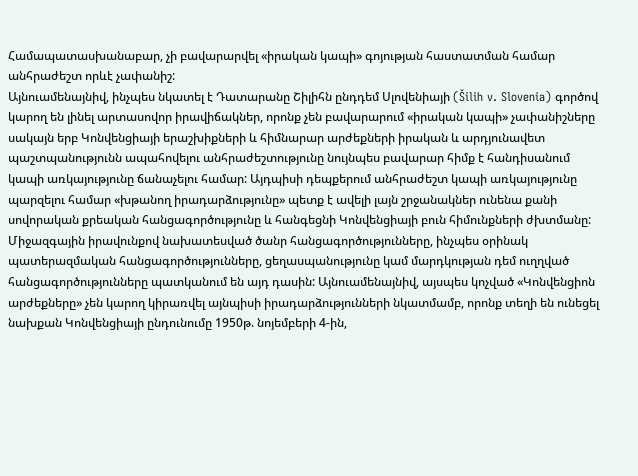Համապատասխանաբար, չի բավարարվել «իրական կապի» գոյության հաստատման համար անհրաժեշտ որևէ չափանիշ:
Այնուամենայնիվ, ինչպես նկատել է Դատարանը Շիլիհն ընդդեմ Սլովենիայի (Šilih v. Slovenia) գործով կարող են լինել արտասովոր իրավիճակներ, որոնք չեն բավարարում «իրական կապի» չափանիշները սակայն երբ Կոնվենցիայի երաշխիքների և հիմնարար արժեքների իրական և արդյունավետ պաշտպանությունն ապահովելու անհրաժեշտությունը նույնպես բավարար հիմք է հանդիսանում կապի առկայությունը ճանաչելու համար: Այդպիսի դեպքերում անհրաժեշտ կապի առկայությունը պարզելու համար «խթանող իրադարձությունը» պետք է ավելի լայն շրջանակներ ունենա քանի սովորական քրեական հանցագործությունը և հանգեցնի Կոնվենցիայի բուն հիմունքների ժխտմանը: Միջազգային իրավունքով նախատեսված ծանր հանցագործությունները, ինչպես օրինակ պատերազմական հանցագործությունները, ցեղասպանությունը կամ մարդկության դեմ ուղղված հանցագործությունները պատկանում են այդ դասին: Այնուամենայնիվ, այսպես կոչված «Կոնվենցիոն արժեքները» չեն կարող կիրառվել այնպիսի իրադարձությունների նկատմամբ, որոնք տեղի են ունեցել նախքան Կոնվենցիայի ընդունումը 1950թ. նոյեմբերի 4-ին,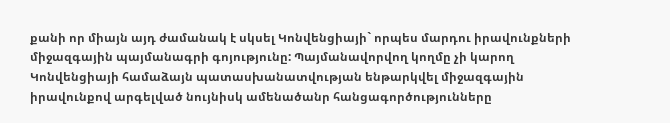քանի որ միայն այդ ժամանակ է սկսել Կոնվենցիայի` որպես մարդու իրավունքների միջազգային պայմանագրի գոյությունը: Պայմանավորվող կողմը չի կարող Կոնվենցիայի համաձայն պատասխանատվության ենթարկվել միջազգային իրավունքով արգելված նույնիսկ ամենածանր հանցագործությունները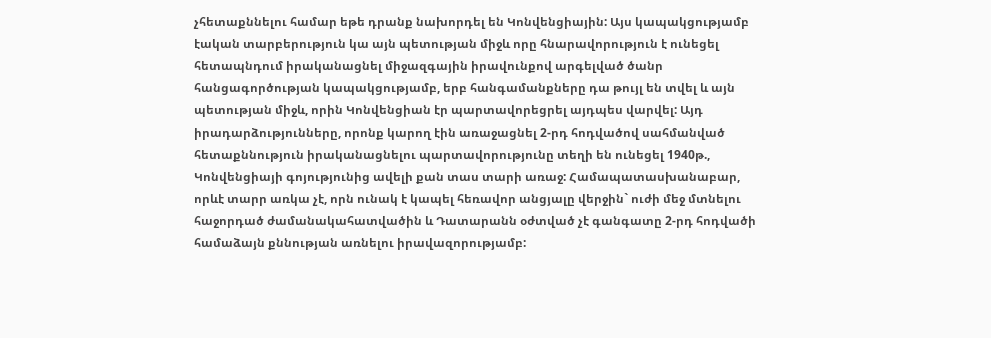չհետաքննելու համար եթե դրանք նախորդել են Կոնվենցիային: Այս կապակցությամբ էական տարբերություն կա այն պետության միջև որը հնարավորություն է ունեցել հետապնդում իրականացնել միջազգային իրավունքով արգելված ծանր հանցագործության կապակցությամբ, երբ հանգամանքները դա թույլ են տվել և այն պետության միջև, որին Կոնվենցիան էր պարտավորեցրել այդպես վարվել: Այդ իրադարձությունները, որոնք կարող էին առաջացնել 2-րդ հոդվածով սահմանված հետաքննություն իրականացնելու պարտավորությունը տեղի են ունեցել 1940թ., Կոնվենցիայի գոյությունից ավելի քան տաս տարի առաջ: Համապատասխանաբար, որևէ տարր առկա չէ, որն ունակ է կապել հեռավոր անցյալը վերջին` ուժի մեջ մտնելու հաջորդած ժամանակահատվածին և Դատարանն օժտված չէ գանգատը 2-րդ հոդվածի համաձայն քննության առնելու իրավազորությամբ: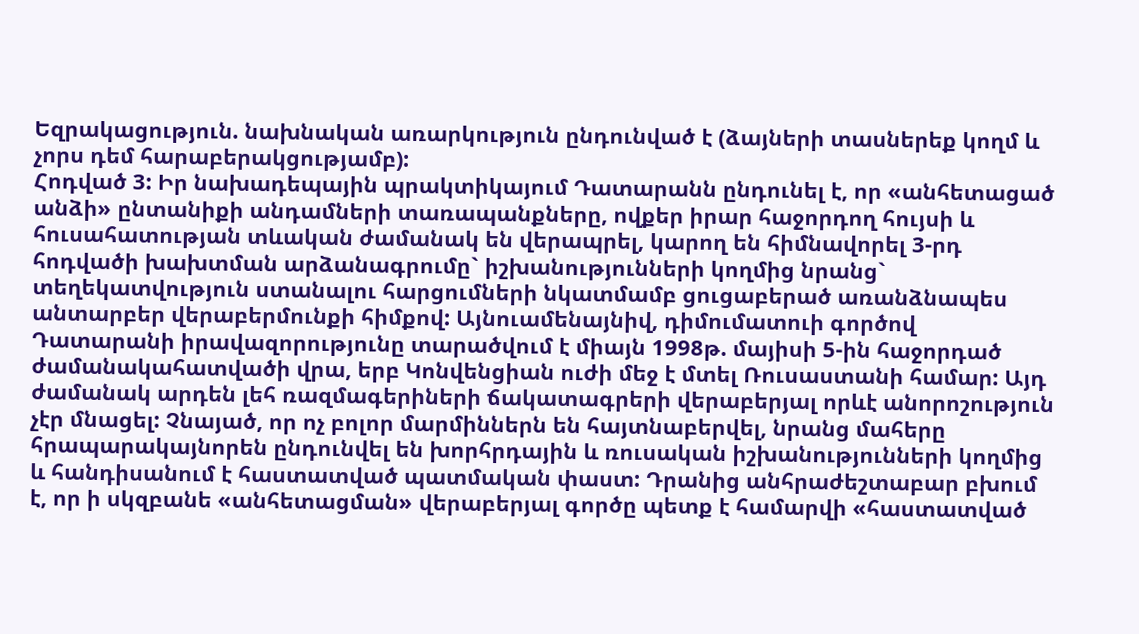Եզրակացություն. նախնական առարկություն ընդունված է (ձայների տասներեք կողմ և չորս դեմ հարաբերակցությամբ):
Հոդված 3: Իր նախադեպային պրակտիկայում Դատարանն ընդունել է, որ «անհետացած անձի» ընտանիքի անդամների տառապանքները, ովքեր իրար հաջորդող հույսի և հուսահատության տևական ժամանակ են վերապրել, կարող են հիմնավորել 3-րդ հոդվածի խախտման արձանագրումը` իշխանությունների կողմից նրանց` տեղեկատվություն ստանալու հարցումների նկատմամբ ցուցաբերած առանձնապես անտարբեր վերաբերմունքի հիմքով: Այնուամենայնիվ, դիմումատուի գործով Դատարանի իրավազորությունը տարածվում է միայն 1998թ. մայիսի 5-ին հաջորդած ժամանակահատվածի վրա, երբ Կոնվենցիան ուժի մեջ է մտել Ռուսաստանի համար: Այդ ժամանակ արդեն լեհ ռազմագերիների ճակատագրերի վերաբերյալ որևէ անորոշություն չէր մնացել: Չնայած, որ ոչ բոլոր մարմիններն են հայտնաբերվել, նրանց մահերը հրապարակայնորեն ընդունվել են խորհրդային և ռուսական իշխանությունների կողմից և հանդիսանում է հաստատված պատմական փաստ: Դրանից անհրաժեշտաբար բխում է, որ ի սկզբանե «անհետացման» վերաբերյալ գործը պետք է համարվի «հաստատված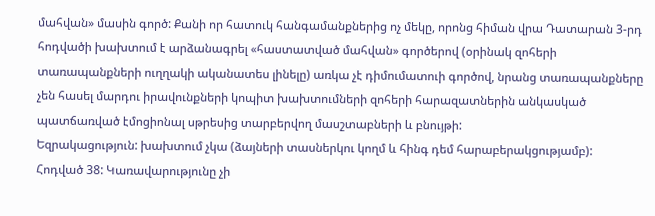մահվան» մասին գործ: Քանի որ հատուկ հանգամանքներից ոչ մեկը, որոնց հիման վրա Դատարան 3-րդ հոդվածի խախտում է արձանագրել «հաստատված մահվան» գործերով (օրինակ զոհերի տառապանքների ուղղակի ականատես լինելը) առկա չէ դիմումատուի գործով, նրանց տառապանքները չեն հասել մարդու իրավունքների կոպիտ խախտումների զոհերի հարազատներին անկասկած պատճառված էմոցիոնալ սթրեսից տարբերվող մասշտաբների և բնույթի:
Եզրակացություն: խախտում չկա (ձայների տասներկու կողմ և հինգ դեմ հարաբերակցությամբ):
Հոդված 38: Կառավարությունը չի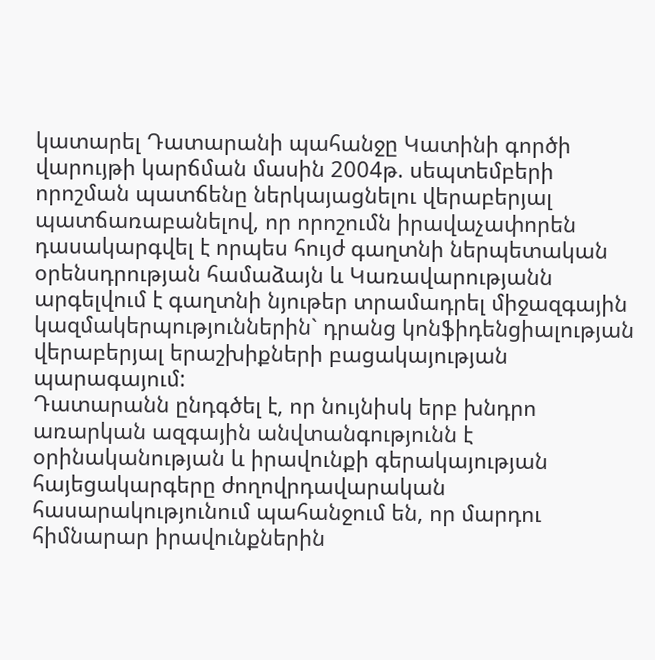կատարել Դատարանի պահանջը Կատինի գործի վարույթի կարճման մասին 2004թ. սեպտեմբերի որոշման պատճենը ներկայացնելու վերաբերյալ պատճառաբանելով, որ որոշումն իրավաչափորեն դասակարգվել է որպես հույժ գաղտնի ներպետական օրենսդրության համաձայն և Կառավարությանն արգելվում է գաղտնի նյութեր տրամադրել միջազգային կազմակերպություններին` դրանց կոնֆիդենցիալության վերաբերյալ երաշխիքների բացակայության պարագայում:
Դատարանն ընդգծել է, որ նույնիսկ երբ խնդրո առարկան ազգային անվտանգությունն է օրինականության և իրավունքի գերակայության հայեցակարգերը ժողովրդավարական հասարակությունում պահանջում են, որ մարդու հիմնարար իրավունքներին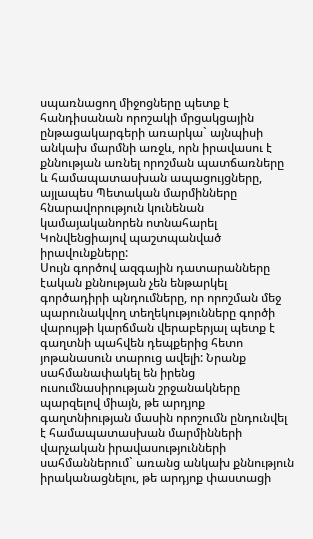սպառնացող միջոցները պետք է հանդիսանան որոշակի մրցակցային ընթացակարգերի առարկա` այնպիսի անկախ մարմնի առջև, որն իրավասու է քննության առնել որոշման պատճառները և համապատասխան ապացույցները, այլապես Պետական մարմինները հնարավորություն կունենան կամայականորեն ոտնահարել Կոնվենցիայով պաշտպանված իրավունքները:
Սույն գործով ազգային դատարանները էական քննության չեն ենթարկել գործադիրի պնդումները, որ որոշման մեջ պարունակվող տեղեկությունները գործի վարույթի կարճման վերաբերյալ պետք է գաղտնի պահվեն դեպքերից հետո յոթանասուն տարուց ավելի: Նրանք սահմանափակել են իրենց ուսումնասիրության շրջանակները պարզելով միայն, թե արդյոք գաղտնիության մասին որոշումն ընդունվել է համապատասխան մարմինների վարչական իրավասությունների սահմաններում` առանց անկախ քննություն իրականացնելու, թե արդյոք փաստացի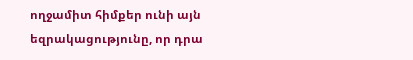ողջամիտ հիմքեր ունի այն եզրակացությունը, որ դրա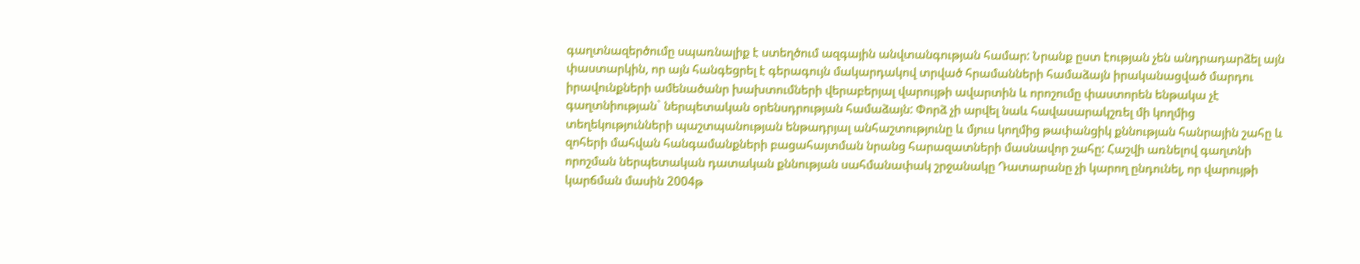գաղտնազերծումը սպառնալիք է ստեղծում ազգային անվտանգության համար: Նրանք ըստ էության չեն անդրադարձել այն փաստարկին, որ այն հանգեցրել է գերագույն մակարդակով տրված հրամանների համաձայն իրականացված մարդու իրավունքների ամենածանր խախտումների վերաբերյալ վարույթի ավարտին և որոշումը փաստորեն ենթակա չէ գաղտնիության` ներպետական օրենսդրության համաձայն: Փորձ չի արվել նաև հավասարակշռել մի կողմից տեղեկությունների պաշտպանության ենթադրյալ անհաշտությունը և մյուս կողմից թափանցիկ քննության հանրային շահը և զոհերի մահվան հանգամանքների բացահայտման նրանց հարազատների մասնավոր շահը: Հաշվի առնելով գաղտնի որոշման ներպետական դատական քննության սահմանափակ շրջանակը Դատարանը չի կարող ընդունել, որ վարույթի կարճման մասին 2004թ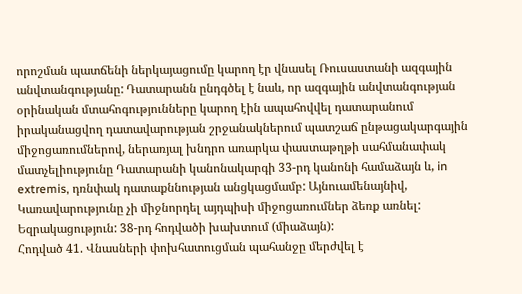որոշման պատճենի ներկայացումը կարող էր վնասել Ռուսաստանի ազգային անվտանգությանը: Դատարանն ընդգծել է նաև, որ ազգային անվտանգության օրինական մտահոգությունները կարող էին ապահովվել դատարանում իրականացվող դատավարության շրջանակներում պատշաճ ընթացակարգային միջոցառումներով, ներառյալ խնդրո առարկա փաստաթղթի սահմանափակ մատչելիությունը Դատարանի կանոնակարգի 33-րդ կանոնի համաձայն և, in extremis, դռնփակ դատաքննության անցկացմամբ: Այնուամենայնիվ, Կառավարությունը չի միջնորդել այդպիսի միջոցառումներ ձեռք առնել:
Եզրակացություն: 38-րդ հոդվածի խախտում (միաձայն):
Հոդված 41. Վնասների փոխհատուցման պահանջը մերժվել է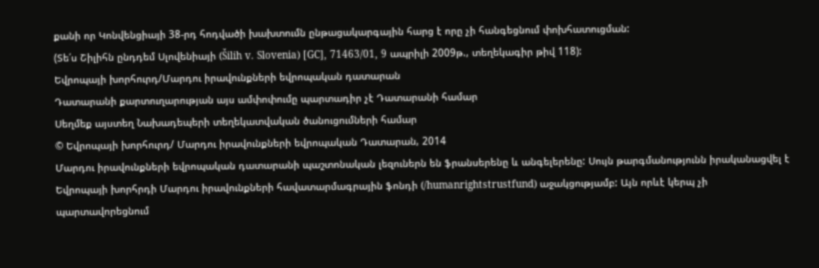քանի որ Կոնվենցիայի 38-րդ հոդվածի խախտումն ընթացակարգային հարց է որը չի հանգեցնում փոխհատուցման:
(Տե՛ս Շիլիհն ընդդեմ Սլովենիայի (Šilih v. Slovenia) [GC], 71463/01, 9 ապրիլի 2009թ., տեղեկագիր թիվ 118):
Եվրոպայի խորհուրդ/Մարդու իրավունքների եվրոպական դատարան
Դատարանի քարտուղարության այս ամփոփումը պարտադիր չէ Դատարանի համար
Սեղմեք այստեղ Նախադեպերի տեղեկատվական ծանուցումների համար
© Եվրոպայի խորհուրդ/ Մարդու իրավունքների եվրոպական Դատարան, 2014
Մարդու իրավունքների եվրոպական դատարանի պաշտոնական լեզուներն են ֆրանսերենը և անգելերենը: Սույն թարգմանությունն իրականացվել է Եվրոպայի խորհրդի Մարդու իրավունքների հավատարմագրային ֆոնդի (/humanrightstrustfund) աջակցությամբ: Այն որևէ կերպ չի պարտավորեցնում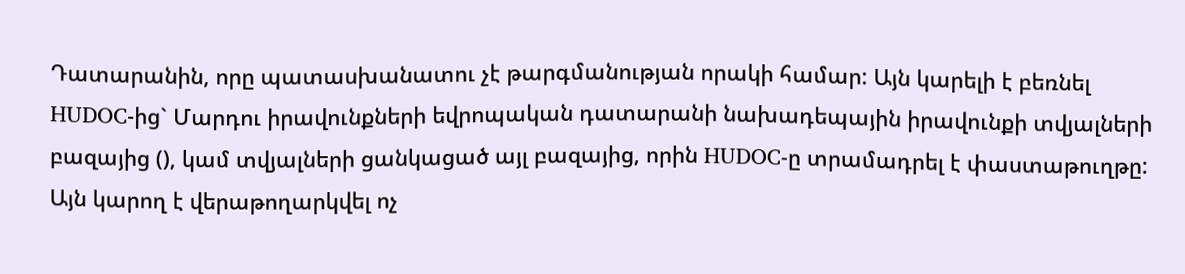Դատարանին, որը պատասխանատու չէ թարգմանության որակի համար: Այն կարելի է բեռնել HUDOC-ից` Մարդու իրավունքների եվրոպական դատարանի նախադեպային իրավունքի տվյալների բազայից (), կամ տվյալների ցանկացած այլ բազայից, որին HUDOC-ը տրամադրել է փաստաթուղթը: Այն կարող է վերաթողարկվել ոչ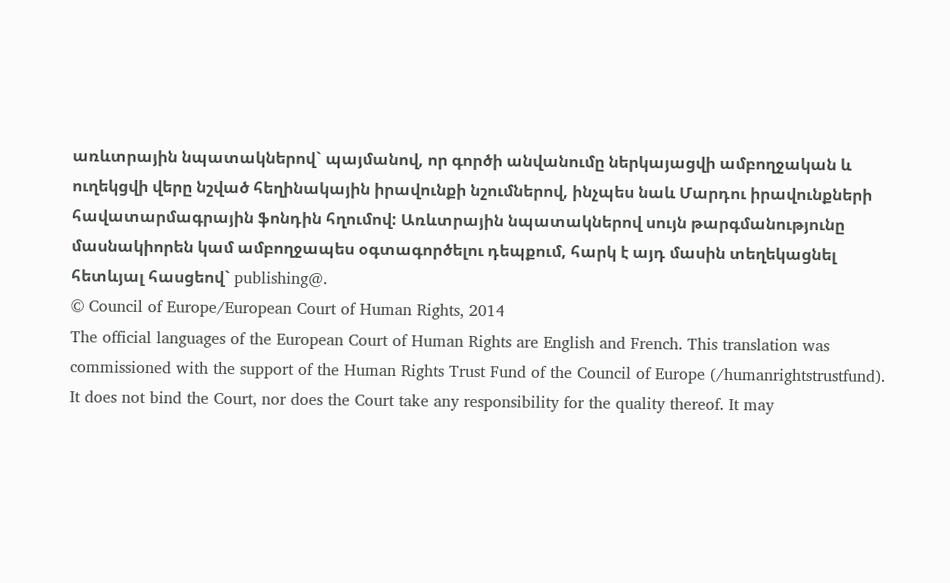առևտրային նպատակներով` պայմանով, որ գործի անվանումը ներկայացվի ամբողջական և ուղեկցվի վերը նշված հեղինակային իրավունքի նշումներով, ինչպես նաև Մարդու իրավունքների հավատարմագրային ֆոնդին հղումով: Առևտրային նպատակներով սույն թարգմանությունը մասնակիորեն կամ ամբողջապես օգտագործելու դեպքում, հարկ է այդ մասին տեղեկացնել հետևյալ հասցեով` publishing@.
© Council of Europe/European Court of Human Rights, 2014
The official languages of the European Court of Human Rights are English and French. This translation was commissioned with the support of the Human Rights Trust Fund of the Council of Europe (/humanrightstrustfund). It does not bind the Court, nor does the Court take any responsibility for the quality thereof. It may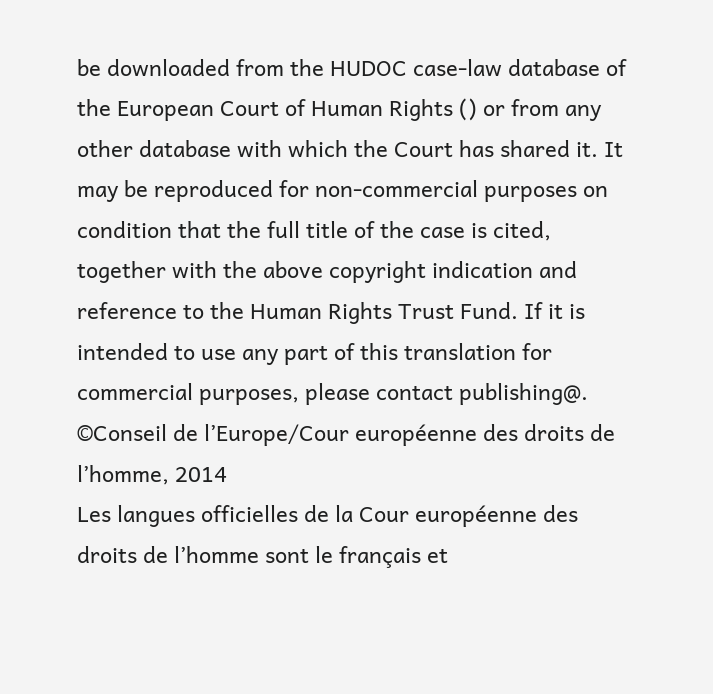be downloaded from the HUDOC case-law database of the European Court of Human Rights () or from any other database with which the Court has shared it. It may be reproduced for non-commercial purposes on condition that the full title of the case is cited, together with the above copyright indication and reference to the Human Rights Trust Fund. If it is intended to use any part of this translation for commercial purposes, please contact publishing@.
©Conseil de l’Europe/Cour européenne des droits de l’homme, 2014
Les langues officielles de la Cour européenne des droits de l’homme sont le français et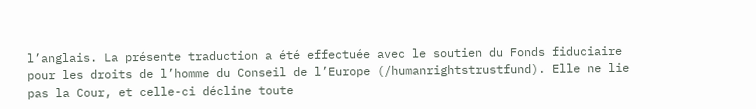l’anglais. La présente traduction a été effectuée avec le soutien du Fonds fiduciaire pour les droits de l’homme du Conseil de l’Europe (/humanrightstrustfund). Elle ne lie pas la Cour, et celle-ci décline toute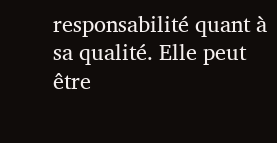responsabilité quant à sa qualité. Elle peut être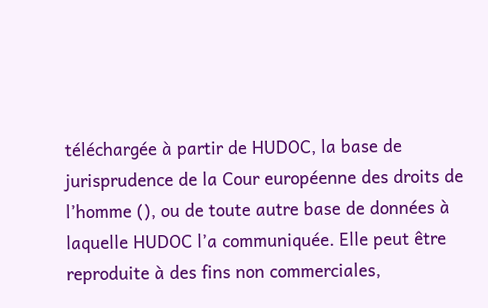téléchargée à partir de HUDOC, la base de jurisprudence de la Cour européenne des droits de l’homme (), ou de toute autre base de données à laquelle HUDOC l’a communiquée. Elle peut être reproduite à des fins non commerciales,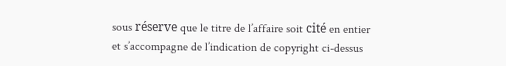sous réserve que le titre de l’affaire soit cité en entier et s’accompagne de l’indication de copyright ci-dessus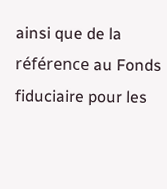ainsi que de la référence au Fonds fiduciaire pour les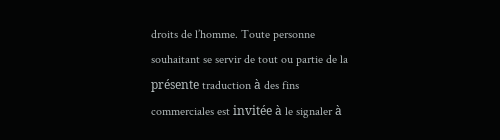droits de l’homme. Toute personne souhaitant se servir de tout ou partie de la présente traduction à des fins commerciales est invitée à le signaler à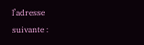l’adresse suivante :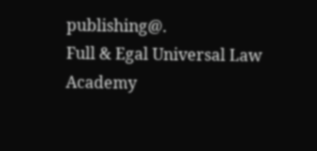publishing@.
Full & Egal Universal Law Academy